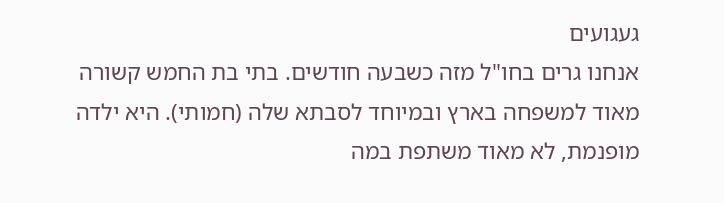געגועים
אנחנו גרים בחו"ל מזה כשבעה חודשים. בתי בת החמש קשורה מאוד למשפחה בארץ ובמיוחד לסבתא שלה (חמותי). היא ילדה מופנמת, לא מאוד משתפת במה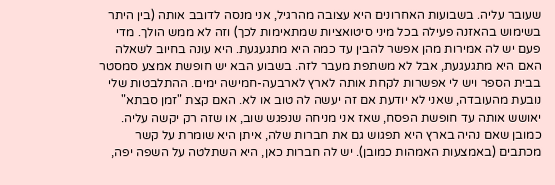שעובר עליה. בשבועות האחרונים היא עצובה מהרגיל, אני מנסה לדובב אותה (בין היתר בשימוש בהאזנה פעילה בכל מיני סיטואציות שמתאימות לכך) וזה לא ממש הולך. מדי פעם יש לה אמירות מהן אפשר להבין עד כמה היא מתגעגעת. היא עונה בחיוב לשאלה האם היא מתגעגעת, אבל לא משתפת מעבר לזה. בשבוע הבא יש חופשת אמצע סמסטר בבית הספר ויש לי אפשרות לקחת אותה לארץ לארבעה-חמישה ימים. ההתלבטות שלי נובעת מהעובדה, שאני לא יודעת אם זה יעשה לה טוב או לא. האם קצת "זמן סבתא" יאושש אותה עד חופשת הפסח, שאז אני מניחה שנפגש שוב, או שזה רק יקשה עליה. כמובן שאם נהיה בארץ היא תפגוש גם את חברות שלה, איתן היא שומרת על קשר מכתבים (באמצעות האמהות כמובן). יש לה חברות כאן, היא השתלטה על השפה יפה,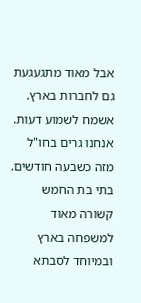אבל מאוד מתגעגעת גם לחברות בארץ. אשמח לשמוע דעות.
אנחנו גרים בחו"ל מזה כשבעה חודשים. בתי בת החמש קשורה מאוד למשפחה בארץ ובמיוחד לסבתא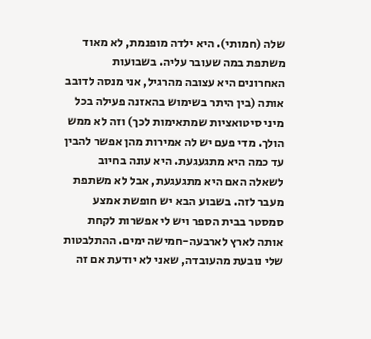שלה (חמותי). היא ילדה מופנמת, לא מאוד משתפת במה שעובר עליה. בשבועות האחרונים היא עצובה מהרגיל, אני מנסה לדובב אותה (בין היתר בשימוש בהאזנה פעילה בכל מיני סיטואציות שמתאימות לכך) וזה לא ממש הולך. מדי פעם יש לה אמירות מהן אפשר להבין עד כמה היא מתגעגעת. היא עונה בחיוב לשאלה האם היא מתגעגעת, אבל לא משתפת מעבר לזה. בשבוע הבא יש חופשת אמצע סמסטר בבית הספר ויש לי אפשרות לקחת אותה לארץ לארבעה-חמישה ימים. ההתלבטות שלי נובעת מהעובדה, שאני לא יודעת אם זה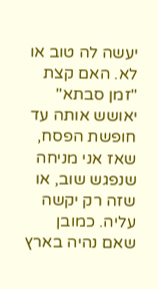יעשה לה טוב או לא. האם קצת "זמן סבתא" יאושש אותה עד חופשת הפסח, שאז אני מניחה שנפגש שוב, או שזה רק יקשה עליה. כמובן שאם נהיה בארץ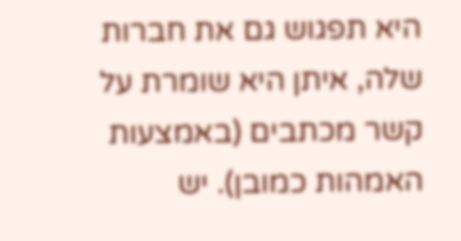היא תפגוש גם את חברות שלה, איתן היא שומרת על קשר מכתבים (באמצעות האמהות כמובן). יש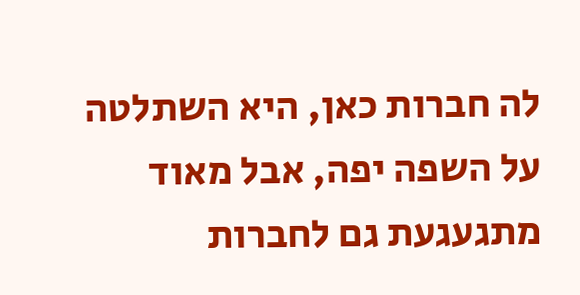לה חברות כאן, היא השתלטה על השפה יפה, אבל מאוד מתגעגעת גם לחברות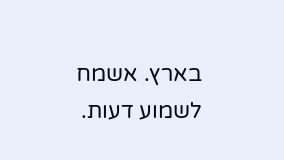בארץ. אשמח לשמוע דעות.